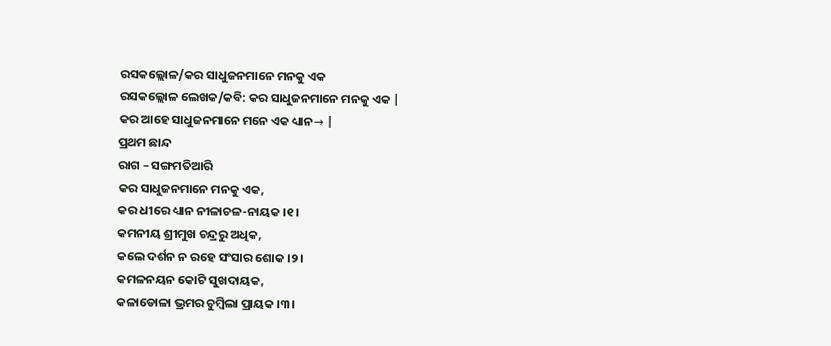ରସକଲ୍ଲୋଳ/କର ସାଧୁଜନମାନେ ମନକୁ ଏକ
ରସକଲ୍ଲୋଳ ଲେଖକ/କବି: କର ସାଧୁଜନମାନେ ମନକୁ ଏକ |
କର ଆହେ ସାଧୁଜନମାନେ ମନେ ଏକ ଧ୍ୟାନ→ |
ପ୍ରଥମ ଛାନ୍ଦ
ରାଗ – ସଙ୍ଗମତିଆରି
କର ସାଧୁଜନମାନେ ମନକୁ ଏକ,
କର ଧୀରେ ଧ୍ୟାନ ନୀଳାଚଳ-ନାୟକ ।୧।
କମନୀୟ ଶ୍ରୀମୁଖ ଚନ୍ଦ୍ରରୁ ଅଧିକ,
କଲେ ଦର୍ଶନ ନ ରହେ ସଂସାର ଶୋକ ।୨।
କମଳନୟନ କୋଟି ସୁଖଦାୟକ,
କଳାଡୋଳା ଭ୍ରମର ଚୁମ୍ବିଲା ପ୍ରାୟକ ।୩।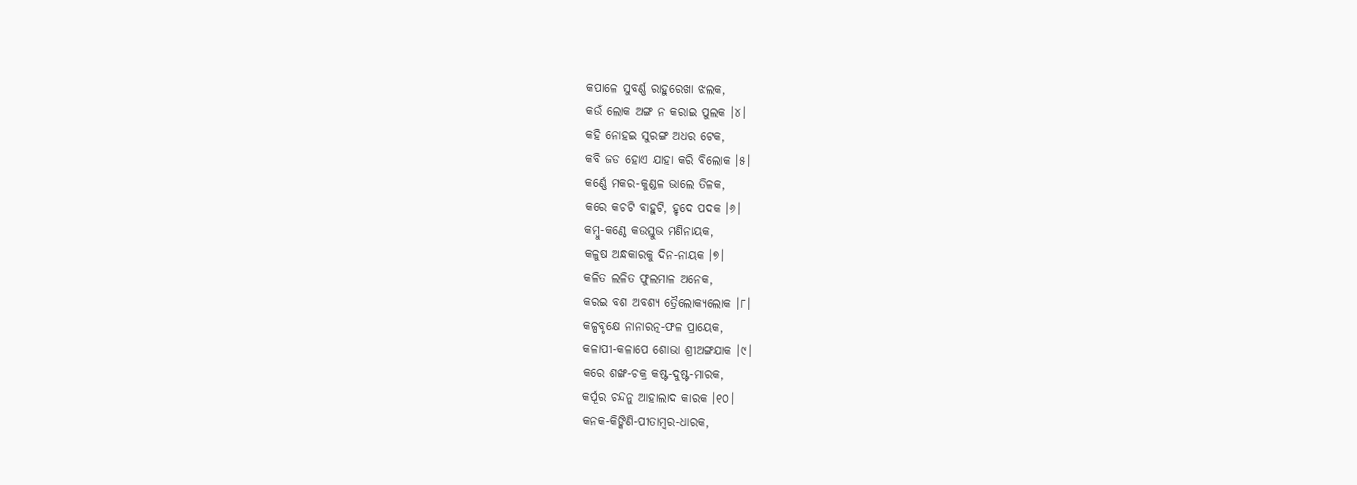କପାଳେ ସୁବର୍ଣ୍ଣ ରାହୁରେଖା ଝଲକ,
କଉଁ ଲୋକ ଅଙ୍ଗ ନ କରାଇ ପୁଲକ ।୪।
କହି ନୋହଇ ସୁରଙ୍ଗ ଅଧର ଟେକ,
କବି ଜଡ ହୋଏ ଯାହା କରି ବିଲୋକ ।୫।
କର୍ଣ୍ଣେ ମକର-କୁଣ୍ଡଳ ଭାଲେ ତିଳକ,
କରେ କଚଟି ବାହୁଟି, ହୃଦେ ପଦକ ।୬।
କମ୍ବୁ-କଣ୍ଠେ କଉସ୍ତୁଭ ମଣିନାୟକ,
କଳୁଷ ଅନ୍ଧକାରକୁ ଦିନ-ନାୟକ ।୭।
କଳିତ ଲଳିତ ଫୁଲମାଳ ଅନେକ,
କରଇ ବଶ ଅବଶ୍ୟ ତ୍ରୈଲୋକ୍ୟଲୋକ ।୮।
କଳ୍ପବୃକ୍ଷେ ନାନାରତ୍ନ-ଫଳ ପ୍ରାୟେକ,
କଳାପୀ-କଳାପେ ଶୋଭା ଶ୍ରୀଅଙ୍ଗଯାକ ।୯।
କରେ ଶଙ୍ଖ-ଚକ୍ର କଷ୍ଟ-ଦୁଷ୍ଟ-ମାରକ,
କର୍ପୂର ଚନ୍ଦନୁ ଆହାଲାଦ କାରକ ।୧୦।
କନକ-କିଙ୍କିଣି-ପୀତାମ୍ବର-ଧାରକ,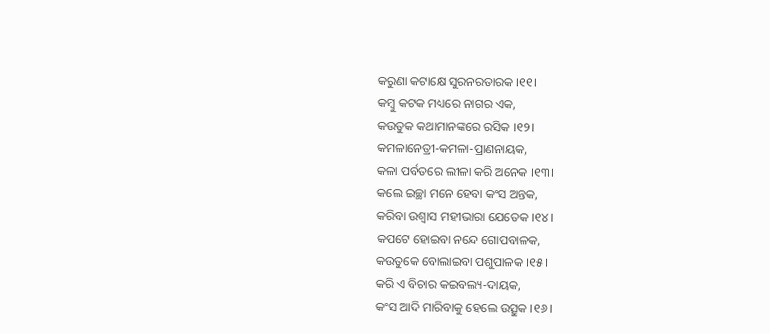କରୁଣା କଟାକ୍ଷେ ସୁରନରତାରକ ।୧୧।
କମ୍ବୁ କଟକ ମଧ୍ୟରେ ନାଗର ଏକ,
କଉତୁକ କଥାମାନଙ୍କରେ ରସିକ ।୧୨।
କମଳାନେତ୍ରୀ-କମଳା-ପ୍ରାଣନାୟକ,
କଳା ପର୍ବତରେ ଲୀଳା କରି ଅନେକ ।୧୩।
କଲେ ଇଚ୍ଛା ମନେ ହେବା କଂସ ଅନ୍ତକ,
କରିବା ଉଶ୍ୱାସ ମହୀଭାରା ଯେତେକ ।୧୪।
କପଟେ ହୋଇବା ନନ୍ଦେ ଗୋପବାଳକ,
କଉତୁକେ ବୋଲାଇବା ପଶୁପାଳକ ।୧୫।
କରି ଏ ବିଚାର କଇବଲ୍ୟ-ଦାୟକ,
କଂସ ଆଦି ମାରିବାକୁ ହେଲେ ଉତ୍ସୁକ ।୧୬।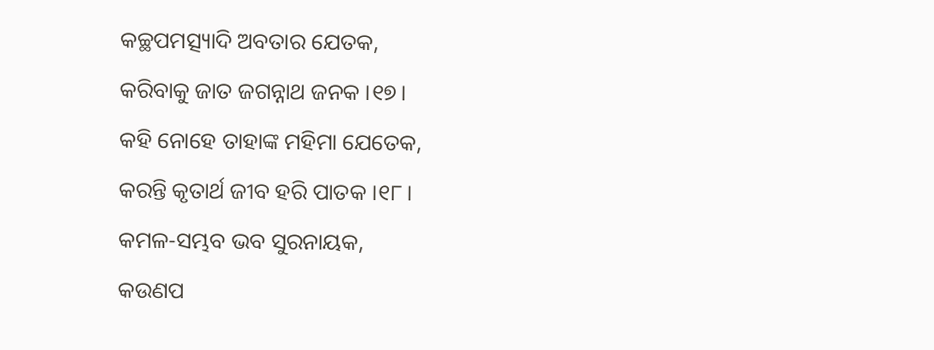କଚ୍ଛପମତ୍ସ୍ୟାଦି ଅବତାର ଯେତକ,
କରିବାକୁ ଜାତ ଜଗନ୍ନାଥ ଜନକ ।୧୭।
କହି ନୋହେ ତାହାଙ୍କ ମହିମା ଯେତେକ,
କରନ୍ତି କୃତାର୍ଥ ଜୀବ ହରି ପାତକ ।୧୮।
କମଳ-ସମ୍ଭବ ଭବ ସୁରନାୟକ,
କଉଣପ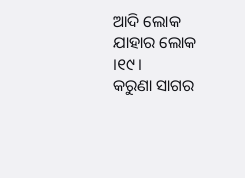ଆଦି ଲୋକ ଯାହାର ଲୋକ ।୧୯।
କରୁଣା ସାଗର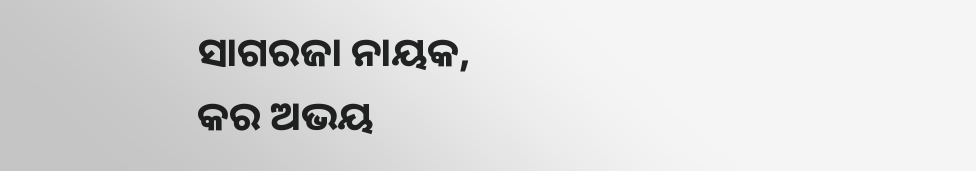ସାଗରଜା ନାୟକ,
କର ଅଭୟ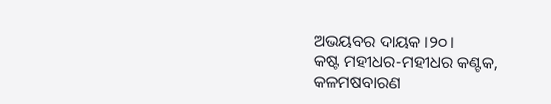ଅଭୟବର ଦାୟକ ।୨୦।
କଷ୍ଟ ମହୀଧର-ମହୀଧର କଣ୍ଟକ,
କଳମଷବାରଣ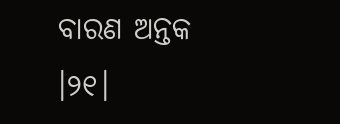ବାରଣ ଅନ୍ତକ ।୨୧।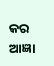କର ଆଜ୍ଞା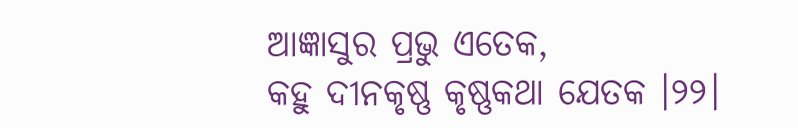ଆଜ୍ଞାସୁର ପ୍ରଭୁ ଏତେକ,
କହୁ ଦୀନକୃଷ୍ଣ କୃଷ୍ଣକଥା ଯେତକ ।୨୨।